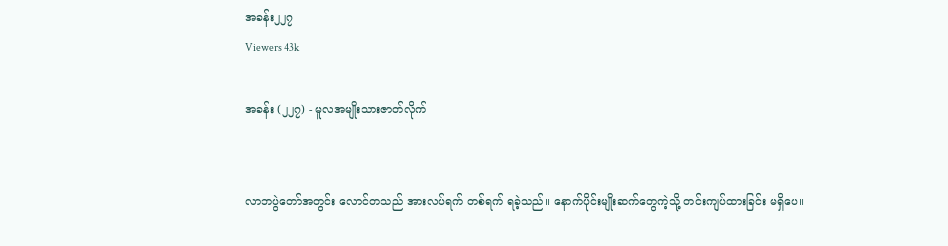အခန်း၂၂၇
Viewers 43k

အခန်း (၂၂၇) - မူလအမျိုးသားဇာတ်လိုက်


လာဘပွဲတော်အတွင်း လောင်တသည် အားလပ်ရက် တစ်ရက် ရခဲ့သည်။ နောက်ပိုင်းမျိုးဆက်တွေကဲ့သို့ တင်းကျပ်ထားခြင်း မရှိပေ။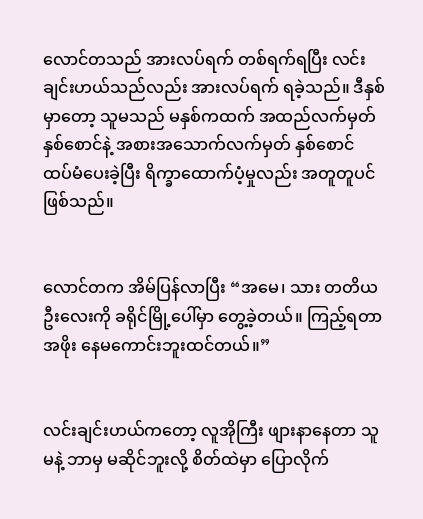လောင်တသည် အားလပ်ရက် တစ်ရက်ရပြီး လင်းချင်းဟယ်သည်လည်း အားလပ်ရက် ရခဲ့သည်။ ဒီနှစ်မှာတော့ သူမသည် မနှစ်ကထက် အထည်လက်မှတ် နှစ်စောင်နဲ့ အစားအသောက်လက်မှတ် နှစ်စောင် ထပ်မံပေးခဲ့ပြီး ရိက္ခာထောက်ပံ့မှုလည်း အတူတူပင် ဖြစ်သည်။


လောင်တက အိမ်ပြန်လာပြီး “အမေ၊ သား တတိယဦးလေးကို ခရိုင်မြို့ပေါ်မှာ တွေ့ခဲ့တယ်။ ကြည့်ရတာ အဖိုး နေမကောင်းဘူးထင်တယ်။”


လင်းချင်းဟယ်ကတော့ လူအိုကြီး ဖျားနာနေတာ သူမနဲ့ ဘာမှ မဆိုင်ဘူးလို့ စိတ်ထဲမှာ ပြောလိုက်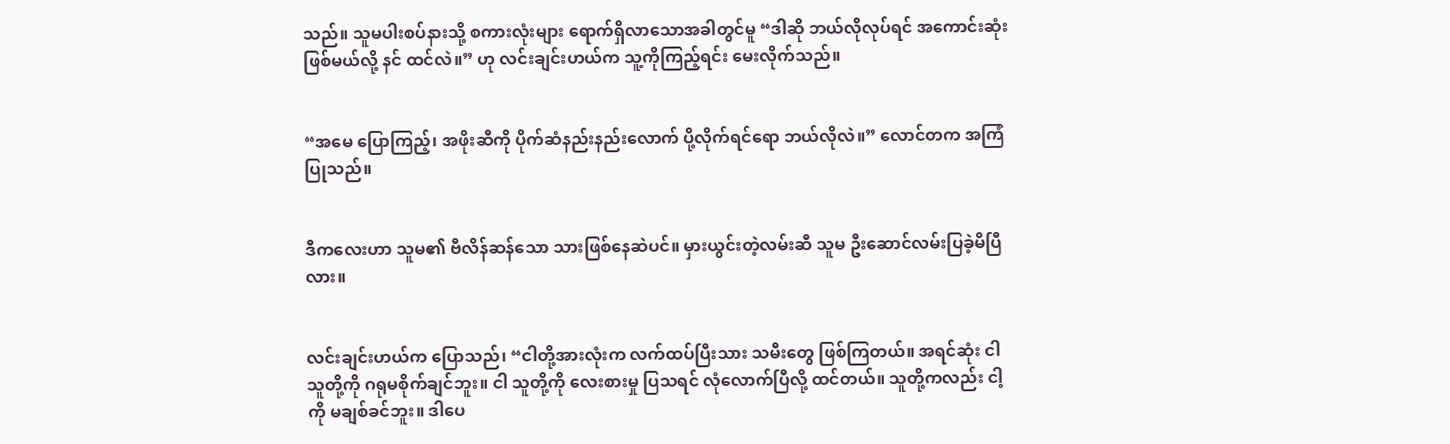သည်။ သူမပါးစပ်နားသို့ စကားလုံးများ ရောက်ရှိလာသောအခါတွင်မူ “ဒါဆို ဘယ်လိုလုပ်ရင် အကောင်းဆုံးဖြစ်မယ်လို့ နင် ထင်လဲ။” ဟု လင်းချင်းဟယ်က သူ့ကိုကြည့်ရင်း မေးလိုက်သည်။


“အမေ ပြောကြည့်၊ အဖိုးဆီကို ပိုက်ဆံနည်းနည်းလောက် ပို့လိုက်ရင်ရော ဘယ်လိုလဲ။” လောင်တက အကြံပြုသည်။


ဒီကလေးဟာ သူမ၏ ဗီလိန်ဆန်သော သားဖြစ်နေဆဲပင်။ မှားယွင်းတဲ့လမ်းဆီ သူမ ဦးဆောင်လမ်းပြခဲ့မိပြီလား။


လင်းချင်းဟယ်က ပြောသည်၊ “ငါတို့အားလုံးက လက်ထပ်ပြီးသား သမီးတွေ ဖြစ်ကြတယ်။ အရင်ဆုံး ငါ သူတို့ကို ဂရုမစိုက်ချင်ဘူး။ ငါ သူတို့ကို လေးစားမှု ပြသရင် လုံလောက်ပြီလို့ ထင်တယ်။ သူတို့ကလည်း ငါ့ကို မချစ်ခင်ဘူး။ ဒါပေ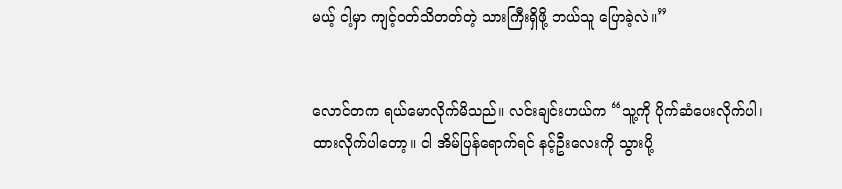မယ့် ငါ့မှာ ကျင့်ဝတ်သိတတ်တဲ့ သားကြီးရှိဖို့ ဘယ်သူ ပြောခဲ့လဲ။”


လောင်တက ရယ်မောလိုက်မိသည်။ လင်းချင်းဟယ်က “သူ့ကို ပိုက်ဆံပေးလိုက်ပါ၊ ထားလိုက်ပါတော့။ ငါ အိမ်ပြန်ရောက်ရင် နင့်ဦးလေးကို သွားပို့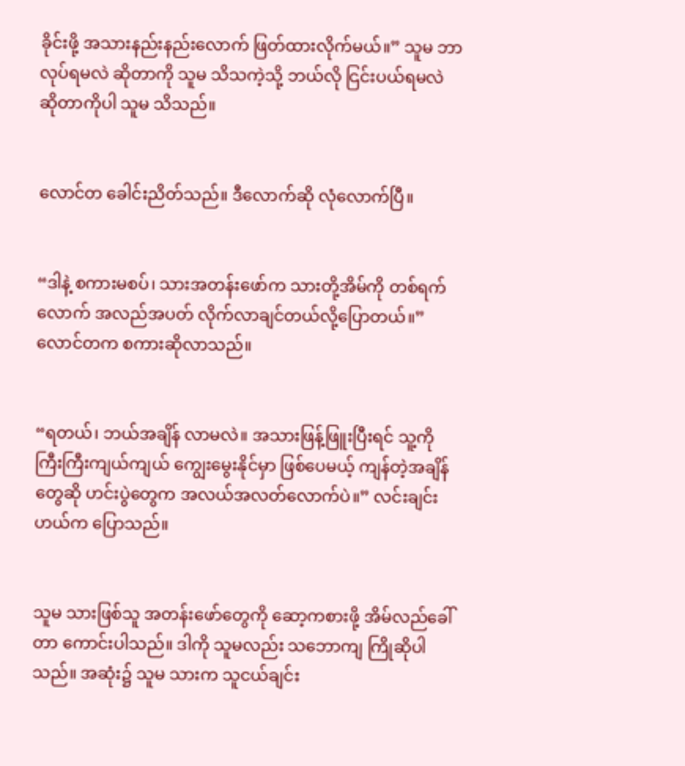ခိုင်းဖို့ အသားနည်းနည်းလောက် ဖြတ်ထားလိုက်မယ်။” သူမ ဘာလုပ်ရမလဲ ဆိုတာကို သူမ သိသကဲ့သို့ ဘယ်လို ငြင်းပယ်ရမလဲ ဆိုတာကိုပါ သူမ သိသည်။


လောင်တ ခေါင်းညိတ်သည်။ ဒီလောက်ဆို လုံလောက်ပြီ။


“ဒါနဲ့ စကားမစပ်၊ သားအတန်းဖော်က သားတို့အိမ်ကို တစ်ရက်လောက် အလည်အပတ် လိုက်လာချင်တယ်လို့ပြောတယ်။” လောင်တက စကားဆိုလာသည်။


“ရတယ်၊ ဘယ်အချိန် လာမလဲ။ အသားဖြန့်ဖြူးပြီးရင် သူ့ကို ကြီးကြီးကျယ်ကျယ် ကျွေးမွေးနိုင်မှာ ဖြစ်ပေမယ့် ကျန်တဲ့အချိန်တွေဆို ဟင်းပွဲတွေက အလယ်အလတ်လောက်ပဲ။” လင်းချင်းဟယ်က ပြောသည်။


သူမ သားဖြစ်သူ အတန်းဖော်တွေကို ဆော့ကစားဖို့ အိမ်လည်ခေါ်တာ ကောင်းပါသည်။ ဒါကို သူမလည်း သဘောကျ ကြိုဆိုပါသည်။ အဆုံး၌ သူမ သားက သူငယ်ချင်း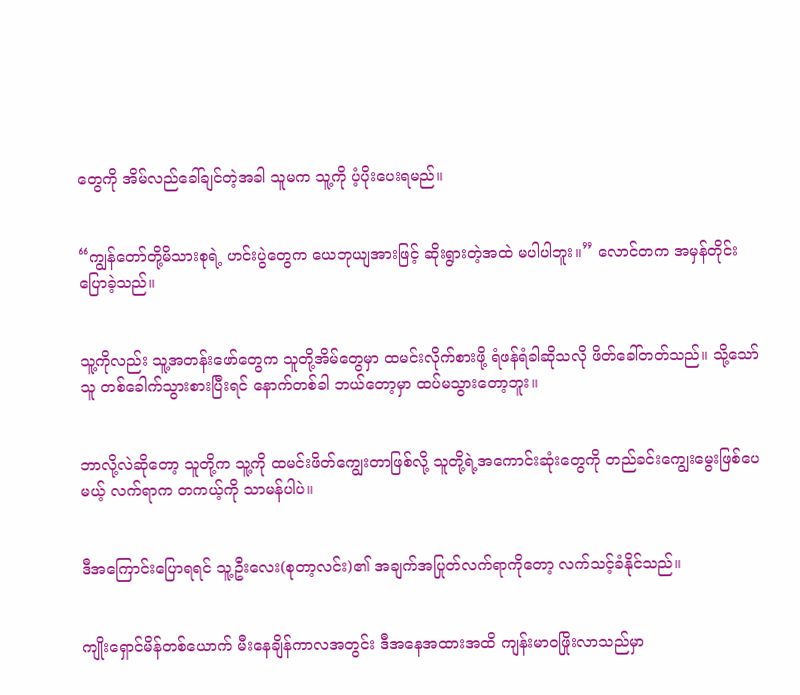တွေကို အိမ်လည်ခေါ်ချင်တဲ့အခါ သူမက သူ့ကို ပံ့ပိုးပေးရမည်။


“ကျွန်တော်တို့မိသားစုရဲ့ ဟင်းပွဲတွေက ယေဘုယျအားဖြင့် ဆိုးရွားတဲ့အထဲ မပါပါဘူး။” လောင်တက အမှန်တိုင်း ပြောခဲ့သည်။


သူ့ကိုလည်း သူ့အတန်းဖော်တွေက သူတို့အိမ်တွေမှာ ထမင်းလိုက်စားဖို့ ရံဖန်ရံခါဆိုသလို ဖိတ်ခေါ်တတ်သည်။ သို့သော် သူ တစ်ခေါက်သွားစားပြီးရင် နောက်တစ်ခါ ဘယ်တော့မှာ ထပ်မသွားတော့ဘူး။


ဘာလို့လဲဆိုတော့ သူတို့က သူ့ကို ထမင်းဖိတ်ကျွေးတာဖြစ်လို့ သူတို့ရဲ့အကောင်းဆုံးတွေကို တည်ခင်းကျွေးမွေးဖြစ်ပေမယ့် လက်ရာက တကယ့်ကို သာမန်ပါပဲ။


ဒီအကြောင်းပြောရရင် သူ့ဦးလေး(စုတာ့လင်း)၏ အချက်အပြုတ်လက်ရာကိုတော့ လက်သင့်ခံနိုင်သည်။


ကျိုးရှောင်မိန်တစ်ယောက် မီးနေချိန်ကာလအတွင်း ဒီအနေအထားအထိ ကျန်းမာဝဖြိုးလာသည်မှာ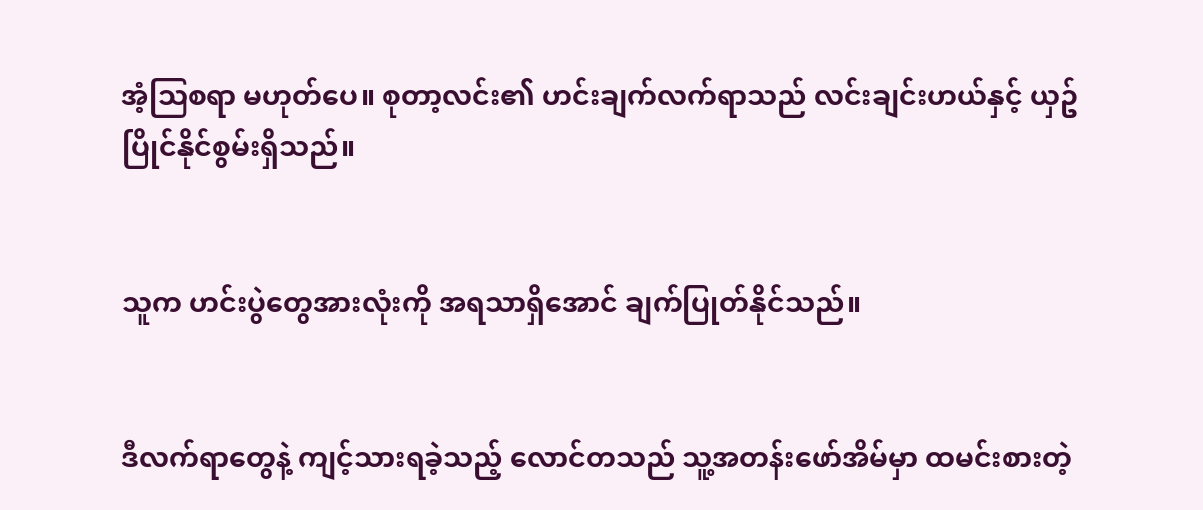အံ့သြစရာ မဟုတ်ပေ။ စုတာ့လင်း၏ ဟင်းချက်လက်ရာသည် လင်းချင်းဟယ်နှင့် ယှဥ်ပြိုင်နိုင်စွမ်းရှိသည်။


သူက ဟင်းပွဲတွေအားလုံးကို အရသာရှိအောင် ချက်ပြုတ်နိုင်သည်။


ဒီလက်ရာတွေနဲ့ ကျင့်သားရခဲ့သည့် လောင်တသည် သူ့အတန်းဖော်အိမ်မှာ ထမင်းစားတဲ့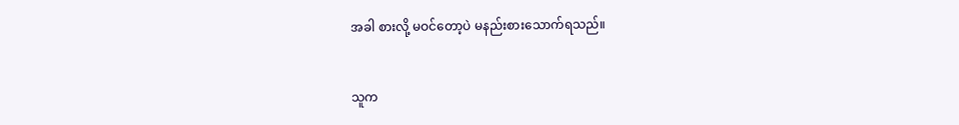အခါ စားလို့ မဝင်တော့ပဲ မနည်းစားသောက်ရသည်။


သူက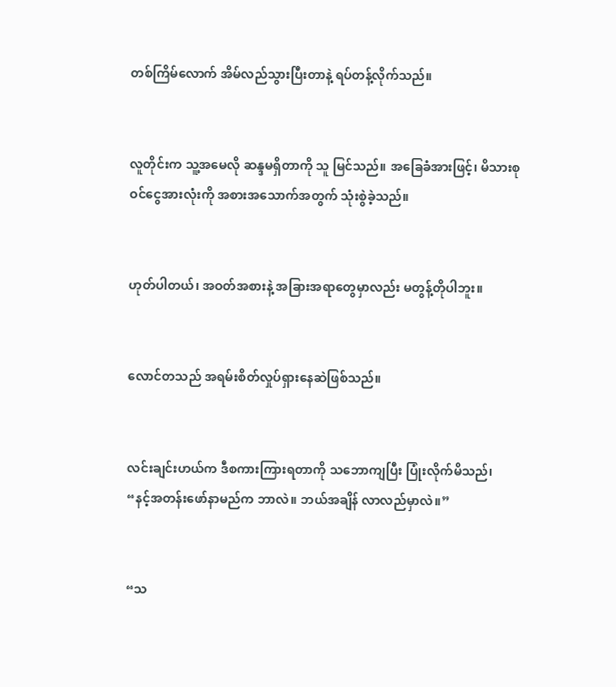တစ်ကြိမ်လောက် အိမ်လည်သွားပြီးတာနဲ့ ရပ်တန့်လိုက်သည်။


လူတိုင်းက သူ့အမေလို ဆန္ဒမရှိတာကို သူ မြင်သည်။ အခြေခံအားဖြင့်၊ မိသားစုဝင်ငွေအားလုံးကို အစားအသောက်အတွက် သုံးစွဲခဲ့သည်။


ဟုတ်ပါတယ်၊ အဝတ်အစားနဲ့ အခြားအရာတွေမှာလည်း မတွန့်တိုပါဘူး။


လောင်တသည် အရမ်းစိတ်လှုပ်ရှားနေဆဲဖြစ်သည်။


လင်းချင်းဟယ်က ဒီစကားကြားရတာကို သဘောကျပြီး ပြုံးလိုက်မိသည်၊ “နင့်အတန်းဖော်နာမည်က ဘာလဲ။ ဘယ်အချိန် လာလည်မှာလဲ။”


“သ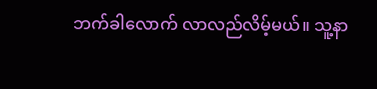ဘက်ခါလောက် လာလည်လိမ့်မယ်။ သူ့နာ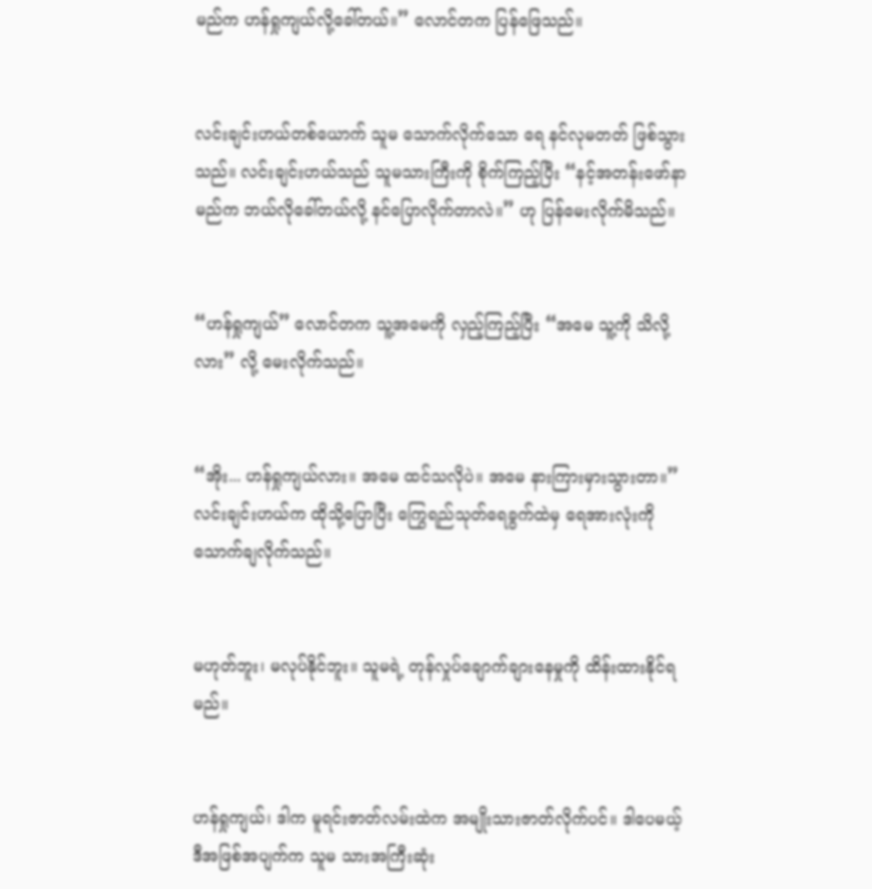မည်က ဟန်ရှုကျယ်လို့ခေါ်တယ်။” လောင်တက ပြန်ဖြေသည်။


လင်းချင်းဟယ်တစ်ယောက် သူမ သောက်လိုက်သော ရေ နင်လုမတတ် ဖြစ်သွားသည်။ လင်းချင်းဟယ်သည် သူမသားကြီးကို စိုက်ကြည့်ပြီး “နင့်အတန်းဖော်နာမည်က ဘယ်လိုခေါ်တယ်လို့ နင်ပြောလိုက်တာလဲ။” ဟု ပြန်မေးလိုက်မိသည်။


“ဟန်ရှုကျယ်” လောင်တက သူ့အမေကို လှည့်ကြည့်ပြီး “အမေ သူ့ကို သိလို့လား” လို့ မေးလိုက်သည်။


“အိုး... ဟန်ရှုကျယ်လား။ အမေ ထင်သလိုပဲ။ အမေ နားကြားမှားသွားတာ။” လင်းချင်းဟယ်က ထိုသို့ပြောပြီး ကြွေရည်သုတ်ရေခွက်ထဲမှ ရေအားလုံးကို သောက်ချလိုက်သည်။


မဟုတ်ဘူး၊ မလုပ်နိုင်ဘူး။ သူမရဲ့ တုန်လှုပ်ချောက်ချားနေမှုကို ထိန်းထားနိုင်ရမည်။


ဟန်ရှုကျယ်၊ ဒါက မူရင်းဇာတ်လမ်းထဲက အမျိုးသားဇာတ်လိုက်ပင်။ ဒါပေမယ့် ဒီအဖြစ်အပျက်က သူမ သားအကြီးဆုံး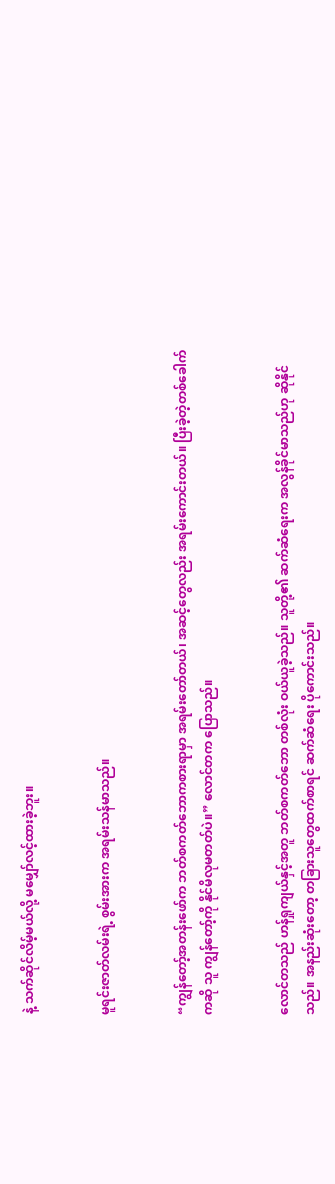နဲ့ သက်ဆိုင်လိမ့်မယ်လို့ မမျှော်လင့်ထားခဲ့ဘူး။


မူရင်းဇာတ်လမ်းရဲ့ စွမ်းအားက အရမ်းသန်မာသည်။


“ကျွန်တော့်အတန်းဖော်က ဘတ်စကတ်ဘောကစားရာမှာ အရမ်းတော်တယ်၊ အဆင့်တွေလည်း အရမ်းကောင်းတယ်။ ပြီးခဲ့တဲ့တစ်ခေါက်ကဆို သူ ကျွန်တော့်ကို နိုင်မိလုမတတ်ပဲ။” လောင်တက ပြောသည်။


လောင်တသည် ဟန်ရှုကျယ်နှင့်အတူ ဘတ်စကတ်ဘော တစ်လုံး ဝယ်ယူခဲ့သည်။ သူတို့၏ ဆက်ဆံရေးက အလွန်ခိုင်မာသည်ဟု ဆိုနိုင်သည်။ အနည်းဆုံးတော့ တခြားသူတွေထက်စာရင် ဆက်ဆံရေး ပိုကောင်းသည်။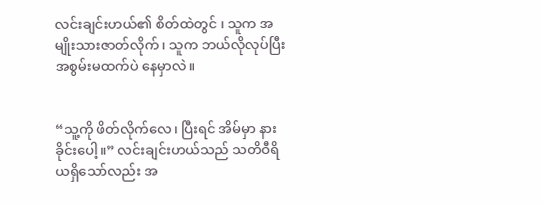လင်းချင်းဟယ်၏ စိတ်ထဲတွင် ၊ သူက အမျိုးသားဇာတ်လိုက်၊ သူက ဘယ်လိုလုပ်ပြီး အစွမ်းမထက်ပဲ နေမှာလဲ။


“သူ့ကို ဖိတ်လိုက်လေ၊ ပြီးရင် အိမ်မှာ နားခိုင်းပေါ့။” လင်းချင်းဟယ်သည် သတိဝီရိယရှိသော်လည်း အ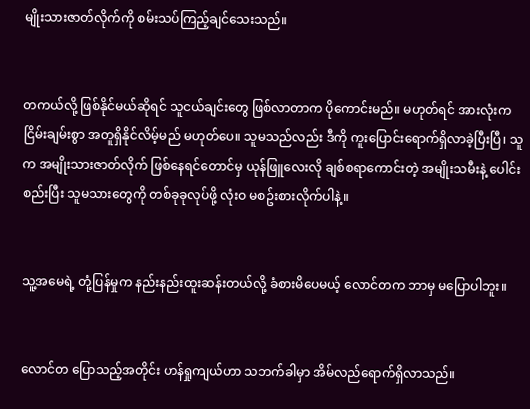မျိုးသားဇာတ်လိုက်ကို စမ်းသပ်ကြည့်ချင်သေးသည်။


တကယ်လို့ ဖြစ်နိုင်မယ်ဆိုရင် သူငယ်ချင်းတွေ ဖြစ်လာတာက ပိုကောင်းမည်။ မဟုတ်ရင် အားလုံးက ငြိမ်းချမ်းစွာ အတူရှိနိုင်လိမ့်မည် မဟုတ်ပေ။ သူမသည်လည်း ဒီကို ကူးပြောင်းရောက်ရှိလာခဲ့ပြီးပြီ၊ သူက အမျိုးသားဇာတ်လိုက် ဖြစ်နေရင်တောင်မှ ယုန်ဖြူလေးလို ချစ်စရာကောင်းတဲ့ အမျိုးသမီးနဲ့ ပေါင်းစည်းပြီး သူမသားတွေကို တစ်ခုခုလုပ်ဖို့ လုံးဝ မစဥ်းစားလိုက်ပါနဲ့။


သူ့အမေရဲ့ တုံ့ပြန်မှုက နည်းနည်းထူးဆန်းတယ်လို့ ခံစားမိပေမယ့် လောင်တက ဘာမှ မပြောပါဘူး။


လောင်တ ပြောသည့်အတိုင်း ဟန်ရှုကျယ်ဟာ သဘက်ခါမှာ အိမ်လည်ရောက်ရှိလာသည်။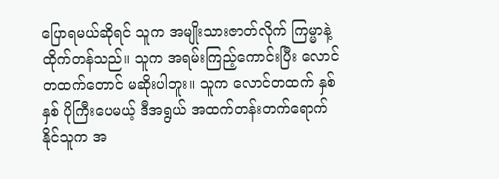ပြောရမယ်ဆိုရင် သူက အမျိုးသားဇာတ်လိုက် ကြမ္မာနဲ့ ထိုက်တန်သည်။ သူက အရမ်းကြည့်ကောင်းပြီး လောင်တထက်တောင် မဆိုးပါဘူး။ သူက လောင်တထက် နှစ်နှစ် ပိုကြီးပေမယ့် ဒီအရွယ် အထက်တန်းတက်ရောက်နိုင်သူက အ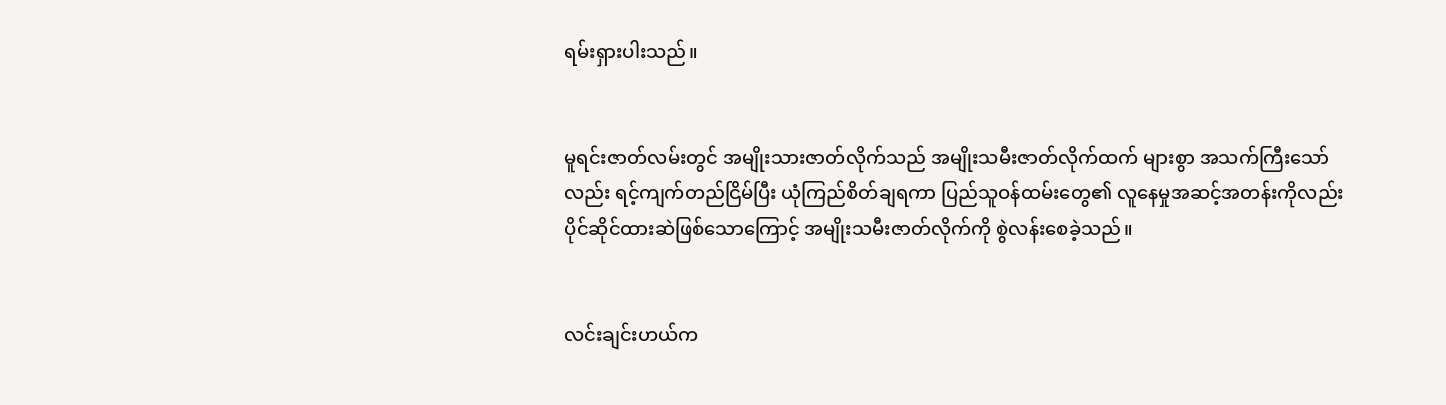ရမ်းရှားပါးသည်။


မူရင်းဇာတ်လမ်းတွင် အမျိုးသားဇာတ်လိုက်သည် အမျိုးသမီးဇာတ်လိုက်ထက် များစွာ အသက်ကြီးသော်လည်း ရင့်ကျက်တည်ငြိမ်ပြီး ယုံကြည်စိတ်ချရကာ ပြည်သူဝန်ထမ်းတွေ၏ လူနေမှုအဆင့်အတန်းကိုလည်း ပိုင်ဆိုင်ထားဆဲဖြစ်သောကြောင့် အမျိုးသမီးဇာတ်လိုက်ကို စွဲလန်းစေခဲ့သည်။


လင်းချင်းဟယ်က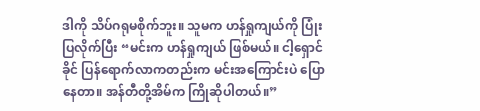ဒါကို သိပ်ဂရုမစိုက်ဘူး။ သူမက ဟန်ရှုကျယ်ကို ပြုံးပြလိုက်ပြီး “မင်းက ဟန်ရှုကျယ် ဖြစ်မယ်။ ငါ့ရှောင်ခိုင် ပြန်ရောက်လာကတည်းက မင်းအကြောင်းပဲ ပြောနေတာ။ အန်တီတို့အိမ်က ကြိုဆိုပါတယ်။”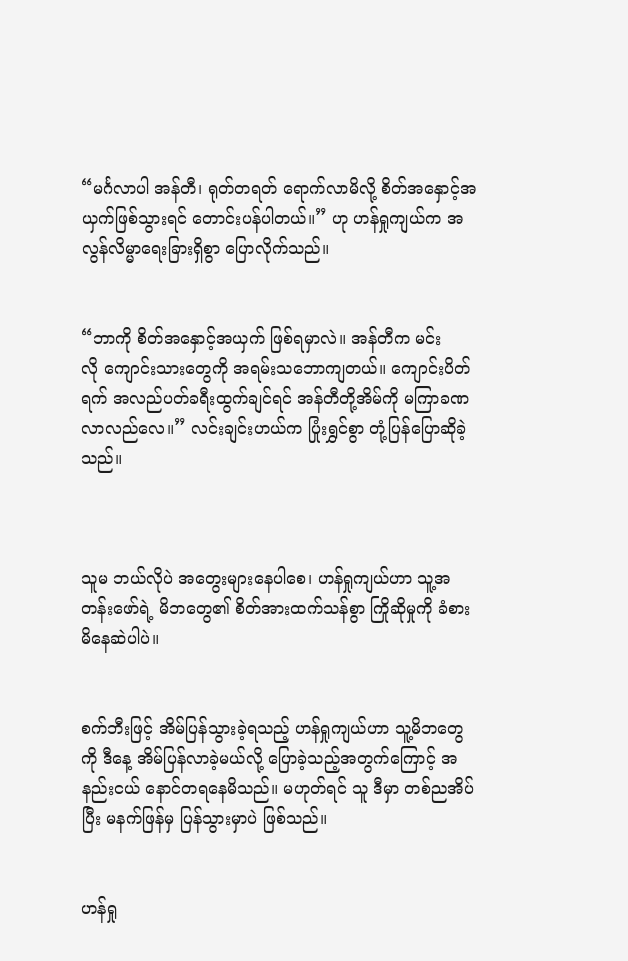“မင်္ဂလာပါ အန်တီ၊ ရုတ်တရတ် ရောက်လာမိလို့ စိတ်အနှောင့်အယှက်ဖြစ်သွားရင် တောင်းပန်ပါတယ်။” ဟု ဟန်ရှုကျယ်က အလွန်လိမ္မာရေးခြားရှိစွာ ပြောလိုက်သည်။


“ဘာကို စိတ်အနှောင့်အယှက် ဖြစ်ရမှာလဲ။ အန်တီက မင်းလို ‌ကျောင်းသားတွေကို အရမ်းသဘောကျတယ်။ ကျောင်းပိတ်ရက် အလည်ပတ်ခရီးထွက်ချင်ရင် အန်တီတို့အိမ်ကို မကြာခဏ လာလည်လေ။” လင်းချင်းဟယ်က ပြုံးရွှင်စွာ တုံ့ပြန်ပြောဆိုခဲ့သည်။



သူမ ဘယ်လိုပဲ အတွေးများနေပါစေ၊ ဟန်ရှုကျယ်ဟာ သူ့အတန်းဖော်ရဲ့ မိဘတွေ၏ စိတ်အားထက်သန်စွာ ကြိုဆိုမှုကို ခံစားမိနေဆဲပါပဲ။


စက်ဘီးဖြင့် အိမ်ပြန်သွားခဲ့ရသည့် ဟန်ရှုကျယ်ဟာ သူ့မိဘတွေကို ဒီနေ့ အိမ်ပြန်လာခဲ့မယ်လို့ ပြောခဲ့သည့်အတွက်ကြောင့် အနည်းငယ် နောင်တရနေမိသည်။ မဟုတ်ရင် သူ ဒီမှာ တစ်ညအိပ်ပြီး မနက်ဖြန်မှ ပြန်သွားမှာပဲ ဖြစ်သည်။


ဟန်ရှု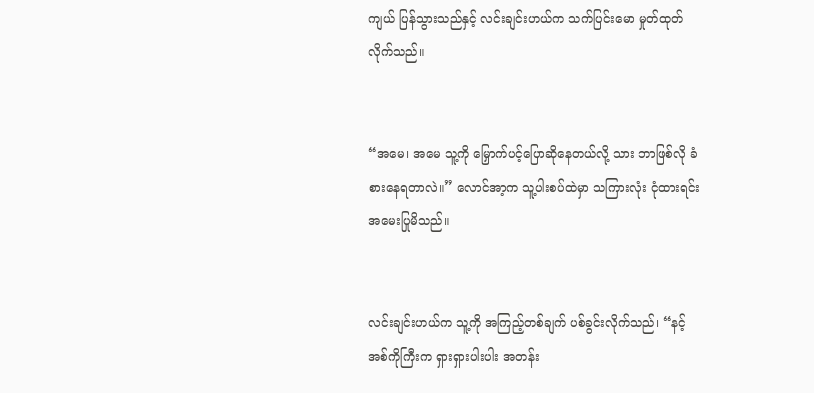ကျယ် ပြန်သွားသည်နှင့် လင်းချင်းဟယ်က သက်ပြင်းမော မှုတ်ထုတ်လိုက်သည်။


“အမေ၊ အမေ သူ့ကို မြှောက်ပင့်ပြောဆိုနေတယ်လို့ သား ဘာဖြစ်လို ခံစားနေရတာလဲ။” လောင်အာ့က သူ့ပါးစပ်ထဲမှာ သကြားလုံး ငုံထားရင်း‌ အမေးပြုမိသည်။


လင်းချင်းဟယ်က သူ့ကို အကြည့်တစ်ချက် ပစ်ခွင်းလိုက်သည်၊ “နင့်အစ်ကိုကြီးက ရှားရှားပါးပါး အတန်း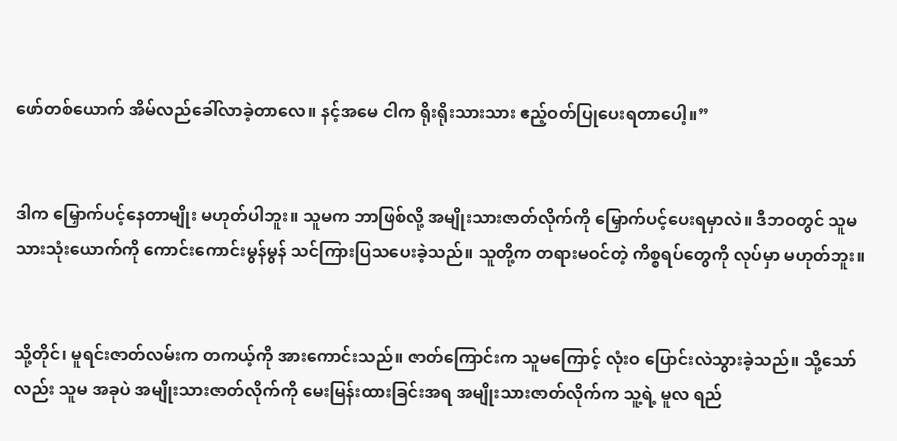ဖော်တစ်ယောက် အိမ်လည်ခေါ်လာခဲ့တာလေ။ နင့်အမေ ငါက ရိုးရိုးသားသား ဧည့်ဝတ်ပြုပေးရတာပေါ့။”


ဒါက မြှောက်ပင့်နေတာမျိုး မဟုတ်ပါဘူး။ သူမက ဘာဖြစ်လို့ အမျိုးသားဇာတ်လိုက်ကို မြှောက်ပင့်ပေးရမှာလဲ။ ဒီဘဝတွင် သူမ သားသုံးယောက်ကို ကောင်းကောင်းမွန်မွန် သင်ကြားပြသပေးခဲ့သည်။ သူတို့က တရားမဝင်တဲ့ ကိစ္စရပ်တွေကို လုပ်မှာ မဟုတ်ဘူး။


သို့တိုင်၊ မူရင်းဇာတ်လမ်းက တကယ့်ကို အားကောင်းသည်။ ဇာတ်ကြောင်းက သူမကြောင့် လုံးဝ ပြောင်းလဲသွားခဲ့သည်။ သို့သော်လည်း သူမ အခုပဲ အမျိုးသားဇာတ်လိုက်ကို မေးမြန်းထားခြင်းအရ အမျိုးသားဇာတ်လိုက်က သူ့ရဲ့ မူလ ရည်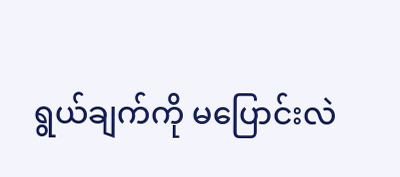ရွယ်ချက်ကို မပြောင်းလဲ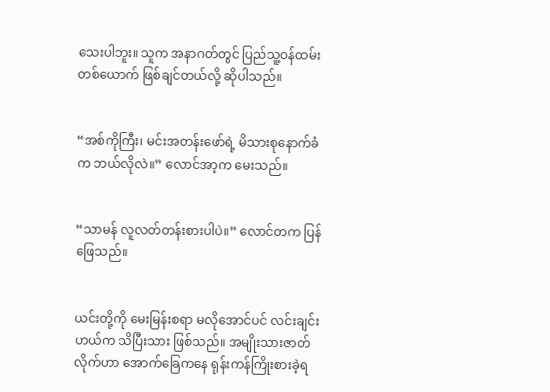သေးပါဘူး။ သူက အနာဂတ်တွင် ပြည်သူ့ဝန်ထမ်းတစ်ယောက် ဖြစ်ချင်တယ်လို့ ဆိုပါသည်။


“အစ်ကိုကြီး၊ မင်းအတန်းဖော်ရဲ့ မိသားစုနောက်ခံက ဘယ်လိုလဲ။” လောင်အာ့က မေးသည်။


“သာမန် လူလတ်တန်းစားပါပဲ။” လောင်တက ပြန်ဖြေသည်။


ယင်းတို့ကို မေးမြန်းစရာ မလိုအောင်ပင် လင်းချင်းဟယ်က သိပြီးသား ဖြစ်သည်။ အမျိုးသားဇာတ်လိုက်ဟာ အောက်ခြေကနေ ရုန်းကန်ကြိုးစားခဲ့ရ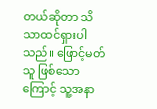တယ်ဆိုတာ သိသာထင်ရှားပါသည်။ ဖြောင့်မတ်သူ ဖြစ်သောကြောင့် သူ့အနာ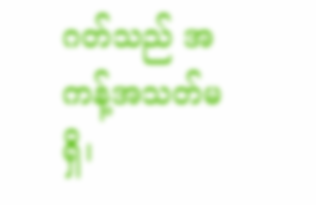ဂတ်သည် အကန့်အသတ်မရှိ၊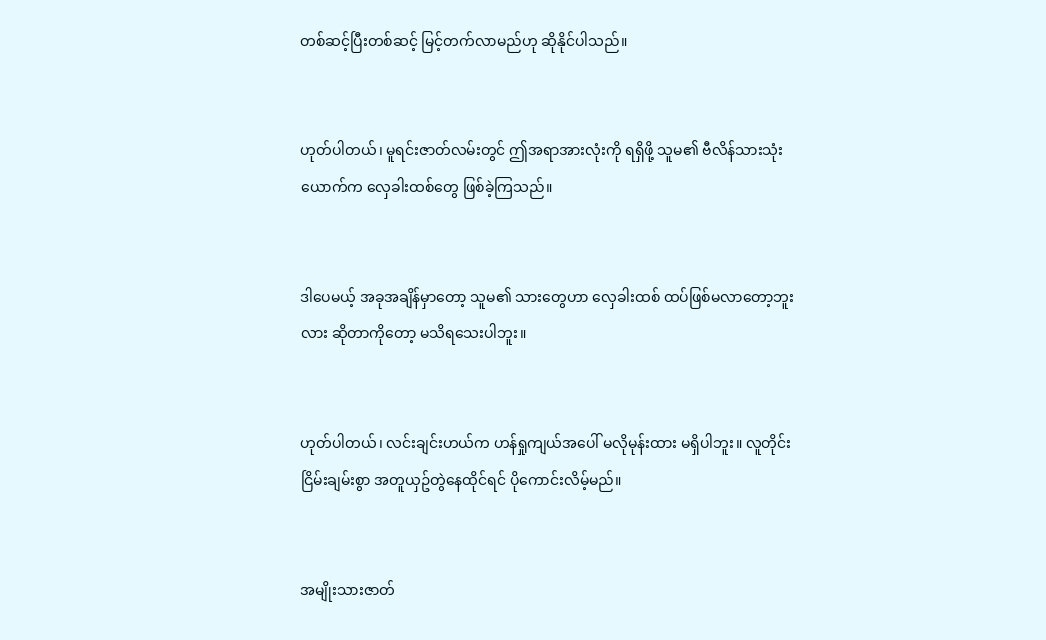တစ်ဆင့်ပြီးတစ်ဆင့် မြင့်တက်လာမည်ဟု ဆိုနိုင်ပါသည်။


ဟုတ်ပါတယ်၊ မူရင်းဇာတ်လမ်းတွင် ဤအရာအားလုံးကို ရရှိဖို့ သူမ၏ ဗီလိန်သားသုံးယောက်က လှေခါးထစ်တွေ ဖြစ်ခဲ့ကြသည်။


ဒါပေမယ့် အခုအချိန်မှာတော့ သူမ၏ သားတွေဟာ လှေခါးထစ် ထပ်ဖြစ်မလာတော့ဘူးလား ဆိုတာကိုတော့ မသိရသေးပါဘူး။


ဟုတ်ပါတယ်၊ လင်းချင်းဟယ်က ဟန်ရှုကျယ်အပေါ် မလိုမုန်းထား မရှိပါဘူး။ လူတိုင်း ငြိမ်းချမ်းစွာ အတူယှဥ်တွဲနေထိုင်ရင် ပိုကောင်းလိမ့်မည်။


အမျိုးသားဇာတ်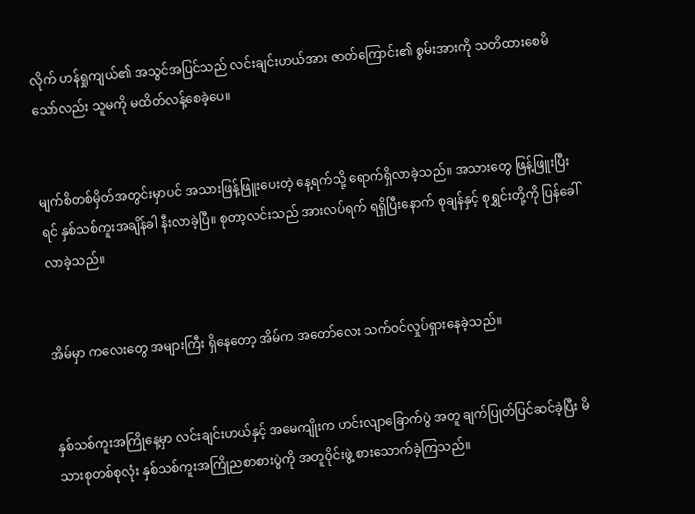လိုက် ဟန်ရှုကျယ်၏ အသွင်အပြင်သည် လင်းချင်းဟယ်အား ဇာတ်ကြောင်း၏ စွမ်းအားကို သတိထားစေမိသော်လည်း သူမကို မထိတ်လန့်စေခဲ့ပေ။


မျက်စိတစ်မှိတ်အတွင်းမှာပင် အသားဖြန့်ဖြူးပေးတဲ့ နေ့ရက်သို့ ရောက်ရှိလာခဲ့သည်။ အသားတွေ ဖြန့်ဖြူးပြီးရင် နှစ်သစ်ကူးအချိန်ခါ နီးလာခဲ့ပြီ။ စုတာ့လင်းသည် အားလပ်ရက် ရရှိပြီးနောက် စုချန်နှင့် စုရွှင်းတို့ကို ပြန်ခေါ်လာခဲ့သည်။


အိမ်မှာ ကလေးတွေ အများကြီး ရှိနေတော့ အိမ်က အတော်လေး သက်ဝင်လှုပ်ရှားနေခဲ့သည်။


နှစ်သစ်ကူးအကြိုနေ့မှာ လင်းချင်းဟယ်နှင့် အမေကျိုးက ဟင်းလျာခြောက်ပွဲ အတူ ချက်ပြုတ်ပြင်ဆင်ခဲ့ပြီး မိသားစုတစ်စုလုံး နှစ်သစ်ကူးအကြိုညစာစားပွဲကို အတူဝိုင်းဖွဲ့ စားသောက်ခဲ့ကြသည်။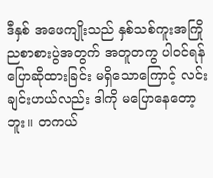ဒီနှစ် အဖေကျိုးသည် နှစ်သစ်ကူးအကြိုညစာစားပွဲအတွက် အတူတကွ ပါဝင်ရန် ပြောဆိုထားခြင်း မရှိသောကြောင့် လင်းချင်းဟယ်လည်း ဒါကို မပြောနေတော့ဘူး။ တကယ်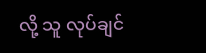လို့ သူ လုပ်ချင်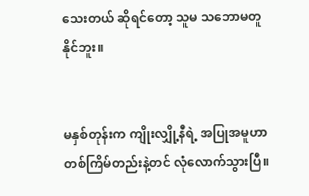သေးတယ် ဆိုရင်တော့ သူမ သဘောမတူနိုင်ဘူး။


မနှစ်တုန်းက ကျိုးလျှို့နီရဲ့ အပြုအမူဟာ တစ်ကြိမ်တည်းနဲ့တင် လုံလောက်သွားပြီ။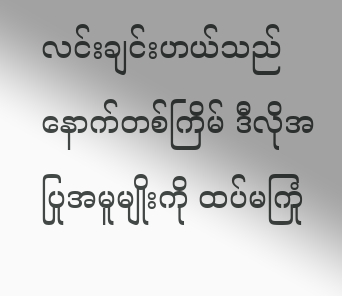လင်းချင်းဟယ်သည် နောက်တစ်ကြိမ် ဒီလိုအပြုအမူမျိုးကို ထပ်မကြုံ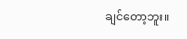ချင်တော့ဘူး။